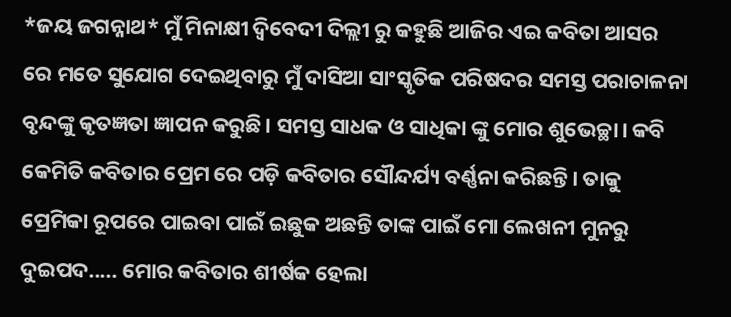*ଜୟ ଜଗନ୍ନାଥ* ମୁଁ ମିନାକ୍ଷୀ ଦ୍ବିବେଦୀ ଦିଲ୍ଲୀ ରୁ କହୁଛି ଆଜିର ଏଇ କବିତା ଆସର ରେ ମତେ ସୁଯୋଗ ଦେଇଥିବାରୁ ମୁଁ ଦାସିଆ ସାଂସ୍କୃତିକ ପରିଷଦର ସମସ୍ତ ପରାଚାଳନା ବୃନ୍ଦଙ୍କୁ କୃତଜ୍ଞତା ଜ୍ଞାପନ କରୁଛି। ସମସ୍ତ ସାଧକ ଓ ସାଧିକା ଙ୍କୁ ମୋର ଶୁଭେଚ୍ଛା। କବି କେମିତି କବିତାର ପ୍ରେମ ରେ ପଡ଼ି କବିତାର ସୌନ୍ଦର୍ଯ୍ୟ ବର୍ଣ୍ଣନା କରିଛନ୍ତି। ତାକୁ ପ୍ରେମିକା ରୂପରେ ପାଇବା ପାଇଁ ଇଛୁକ ଅଛନ୍ତି ତାଙ୍କ ପାଇଁ ମୋ ଲେଖନୀ ମୁନରୁ ଦୁଇପଦ..... ମୋର କବିତାର ଶୀର୍ଷକ ହେଲା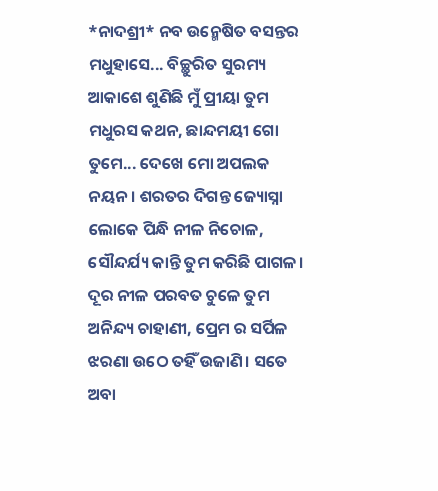*ନାଦଶ୍ରୀ* ନବ ଉନ୍ମେଷିତ ବସନ୍ତର ମଧୁହାସେ... ବିଚ୍ଛୁରିତ ସୁରମ୍ୟ ଆକାଶେ ଶୁଣିଛି ମୁଁ ପ୍ରୀୟା ତୁମ ମଧୁରସ କଥନ, ଛାନ୍ଦମୟୀ ଗୋ ତୁମେ... ଦେଖେ ମୋ ଅପଲକ ନୟନ। ଶରତର ଦିଗନ୍ତ ଜ୍ୟୋସ୍ନା ଲୋକେ ପିନ୍ଧି ନୀଳ ନିଚୋଳ, ସୌନ୍ଦର୍ଯ୍ୟ କାନ୍ତି ତୁମ କରିଛି ପାଗଳ। ଦୂର ନୀଳ ପରବତ ଚୁଳେ ତୁମ ଅନିନ୍ଦ୍ୟ ଚାହାଣୀ, ପ୍ରେମ ର ସର୍ପିଳ ଝରଣା ଉଠେ ତହିଁ ଉଜାଣି। ସତେ ଅବା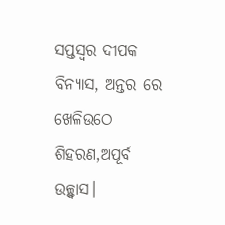ସପ୍ତସ୍ବର ଦୀପକ ବିନ୍ୟାସ, ଅନ୍ତର ରେ ଖେଳିଉଠେ ଶିହରଣ,ଅପୂର୍ବ ଉଚ୍ଛ୍ୱାସ।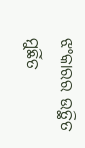ଝଂକାରର ଉତ୍ଥିତ ମୁର୍ଛିତ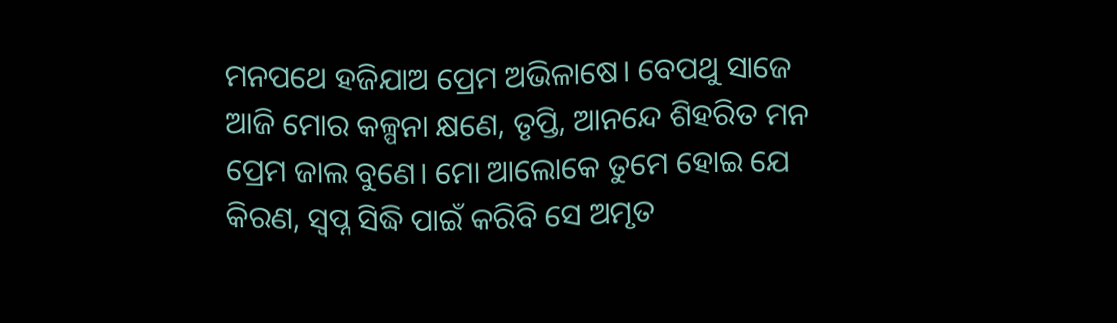ମନପଥେ ହଜିଯାଅ ପ୍ରେମ ଅଭିଳାଷେ। ବେପଥୁ ସାଜେ ଆଜି ମୋର କଳ୍ପନା କ୍ଷଣେ, ତୃପ୍ତି, ଆନନ୍ଦେ ଶିହରିତ ମନ ପ୍ରେମ ଜାଲ ବୁଣେ। ମୋ ଆଲୋକେ ତୁମେ ହୋଇ ଯେ କିରଣ, ସ୍ବପ୍ନ ସିଦ୍ଧି ପାଇଁ କରିବି ସେ ଅମୃତ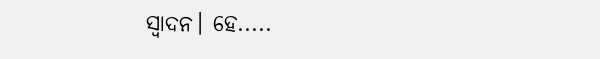ସ୍ବାଦନ। ହେ.....